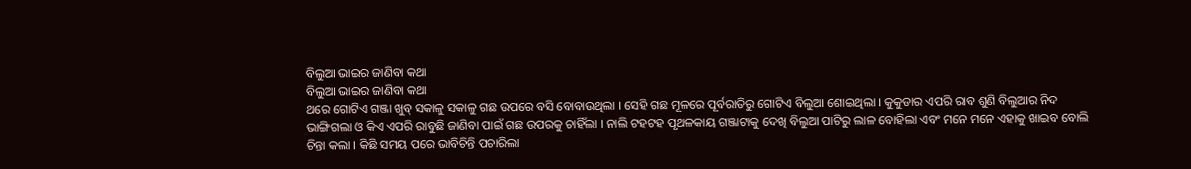ବିଲୁଆ ଭାଇର ଜାଣିବା କଥା
ବିଲୁଆ ଭାଇର ଜାଣିବା କଥା
ଥରେ ଗୋଟିଏ ଗଞ୍ଜା ଖୁବ୍ ସକାଳୁ ସକାଳୁ ଗଛ ଉପରେ ବସି ବୋବାଉଥିଲା । ସେହି ଗଛ ମୂଳରେ ପୂର୍ବରାତିରୁ ଗୋଟିଏ ବିଲୁଆ ଶୋଇଥିଲା । କୁକୁଡାର ଏପରି ରାବ ଶୁଣି ବିଲୁଆର ନିଦ ଭାଙ୍ଗିଗଲା ଓ କିଏ ଏପରି ରାବୁଛି ଜାଣିବା ପାଇଁ ଗଛ ଉପରକୁ ଚାହିଁଲା । ନାଲି ଟହଟହ ପୃଥଳକାୟ ଗଞ୍ଜାଟାକୁ ଦେଖି ବିଲୁଆ ପାଟିରୁ ଲାଳ ବୋହିଲା ଏବଂ ମନେ ମନେ ଏହାକୁ ଖାଇବ ବୋଲି ଚିନ୍ତା କଲା । କିଛି ସମୟ ପରେ ଭାବିଚିନ୍ତି ପଚାରିଲା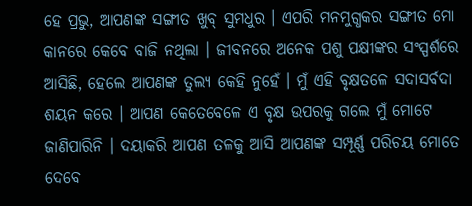ହେ ପ୍ରଭୁ, ଆପଣଙ୍କ ସଙ୍ଗୀତ ଖୁବ୍ ସୁମଧୁର । ଏପରି ମନମୁଗ୍ଧକର ସଙ୍ଗୀତ ମୋ କାନରେ କେବେ ବାଜି ନଥିଲା । ଜୀବନରେ ଅନେକ ପଶୁ ପକ୍ଷୀଙ୍କର ସଂସ୍ପର୍ଶରେ ଆସିଛି, ହେଲେ ଆପଣଙ୍କ ତୁଲ୍ୟ କେହି ନୁହେଁ । ମୁଁ ଏହି ବୃକ୍ଷତଳେ ସଦାସର୍ବଦା ଶୟନ କରେ । ଆପଣ କେତେବେଳେ ଏ ବୃକ୍ଷ ଉପରକୁ ଗଲେ ମୁଁ ମୋଟେ ଜାଣିପାରିନି । ଦୟାକରି ଆପଣ ତଳକୁ ଆସି ଆପଣଙ୍କ ସମ୍ପୂର୍ଣ୍ଣ ପରିଚୟ ମୋତେ ଦେବେ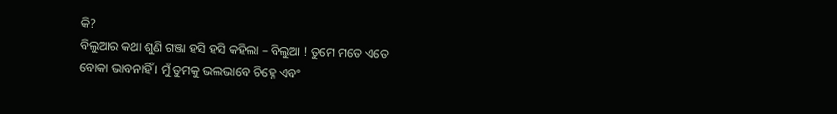କି?
ବିଲୁଆର କଥା ଶୁଣି ଗଞ୍ଜା ହସି ହସି କହିଲା – ବିଲୁଆ ! ତୁମେ ମତେ ଏତେ ବୋକା ଭାବନାହିଁ । ମୁଁ ତୁମକୁ ଭଲଭାବେ ଚିହ୍ନେ ଏବଂ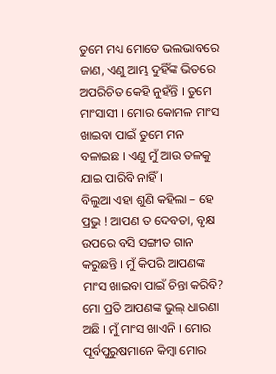ତୁମେ ମଧ୍ୟ ମୋତେ ଭଲଭାବରେ ଜାଣ, ଏଣୁ ଆମ୍ଭ ଦୁହିଁଙ୍କ ଭିତରେ ଅପରିଚିତ କେହି ନୁହଁନ୍ତି । ତୁମେ ମାଂସାସୀ । ମୋର କୋମଳ ମାଂସ ଖାଇବା ପାଇଁ ତୁମେ ମନ ବଳାଇଛ । ଏଣୁ ମୁଁ ଆଉ ତଳକୁ ଯାଇ ପାରିବି ନାହିଁ ।
ବିଲୁଆ ଏହା ଶୁଣି କହିଲା – ହେ ପ୍ରଭୁ ! ଆପଣ ତ ଦେବତା, ବୃକ୍ଷ ଉପରେ ବସି ସଙ୍ଗୀତ ଗାନ କରୁଛନ୍ତି । ମୁଁ କିପରି ଆପଣଙ୍କ ମାଂସ ଖାଇବା ପାଇଁ ଚିନ୍ତା କରିବି? ମୋ ପ୍ରତି ଆପଣଙ୍କ ଭୁଲ୍ ଧାରଣା ଅଛି । ମୁଁ ମାଂସ ଖାଏନି । ମୋର ପୂର୍ବପୁରୁଷମାନେ କିମ୍ବା ମୋର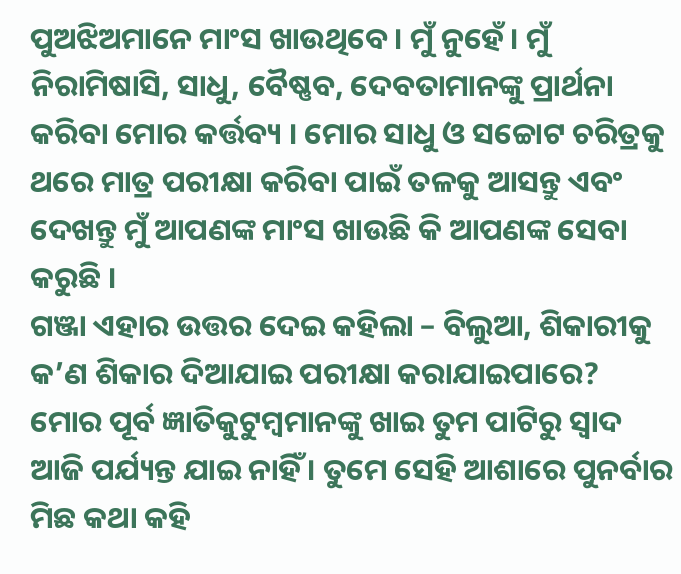ପୁଅଝିଅମାନେ ମାଂସ ଖାଉଥିବେ । ମୁଁ ନୁହେଁ । ମୁଁ ନିରାମିଷାସି, ସାଧୁ, ବୈଷ୍ଣବ, ଦେବତାମାନଙ୍କୁ ପ୍ରାର୍ଥନା କରିବା ମୋର କର୍ତ୍ତବ୍ୟ । ମୋର ସାଧୁ ଓ ସଚ୍ଚୋଟ ଚରିତ୍ରକୁ ଥରେ ମାତ୍ର ପରୀକ୍ଷା କରିବା ପାଇଁ ତଳକୁ ଆସନ୍ତୁ ଏବଂ ଦେଖନ୍ତୁ ମୁଁ ଆପଣଙ୍କ ମାଂସ ଖାଉଛି କି ଆପଣଙ୍କ ସେବା କରୁଛି ।
ଗଞ୍ଜା ଏହାର ଉତ୍ତର ଦେଇ କହିଲା – ବିଲୁଆ, ଶିକାରୀକୁ କ’ଣ ଶିକାର ଦିଆଯାଇ ପରୀକ୍ଷା କରାଯାଇପାରେ? ମୋର ପୂର୍ବ ଜ୍ଞାତିକୁଟୁମ୍ବମାନଙ୍କୁ ଖାଇ ତୁମ ପାଟିରୁ ସ୍ୱାଦ ଆଜି ପର୍ଯ୍ୟନ୍ତ ଯାଇ ନାହିଁ । ତୁମେ ସେହି ଆଶାରେ ପୁନର୍ବାର ମିଛ କଥା କହି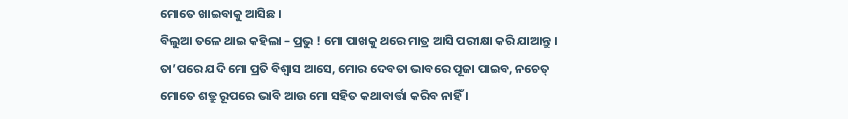ମୋତେ ଖାଇବାକୁ ଆସିଛ ।
ବିଲୁଆ ତଳେ ଥାଇ କହିଲା – ପ୍ରଭୁ ! ମୋ ପାଖକୁ ଥରେ ମାତ୍ର ଆସି ପରୀକ୍ଷା କରି ଯାଆନ୍ତୁ । ତା’ପରେ ଯଦି ମୋ ପ୍ରତି ବିଶ୍ୱାସ ଆସେ, ମୋର ଦେବତା ଭାବରେ ପୂଜା ପାଇବ, ନଚେତ୍ ମୋତେ ଶତ୍ରୁ ରୂପରେ ଭାବି ଆଉ ମୋ ସହିତ କଥାବାର୍ତ୍ତା କରିବ ନାହିଁ ।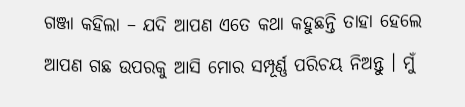ଗଞ୍ଜା କହିଲା – ଯଦି ଆପଣ ଏତେ କଥା କହୁଛନ୍ତି ତାହା ହେଲେ ଆପଣ ଗଛ ଉପରକୁ ଆସି ମୋର ସମ୍ପୂର୍ଣ୍ଣ ପରିଚୟ ନିଅନ୍ତୁ । ମୁଁ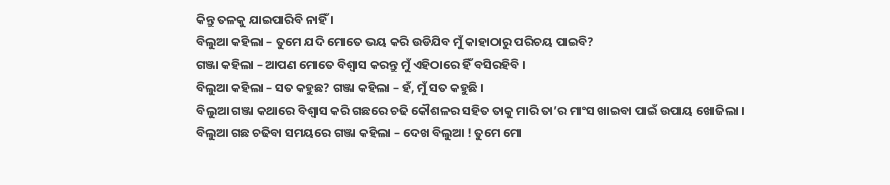କିନ୍ତୁ ତଳକୁ ଯାଇପାରିବି ନାହିଁ ।
ବିଲୁଆ କହିଲା – ତୁମେ ଯଦି ମୋତେ ଭୟ କରି ଉଡିଯିବ ମୁଁ କାହାଠାରୁ ପରିଚୟ ପାଇବି?
ଗଞ୍ଜା କହିଲା – ଆପଣ ମୋତେ ବିଶ୍ୱାସ କରନ୍ତୁ ମୁଁ ଏହିଠାରେ ହିଁ ବସିରହିବି ।
ବିଲୁଆ କହିଲା – ସତ କହୁଛ? ଗଞ୍ଜା କହିଲା – ହଁ, ମୁଁ ସତ କହୁଛି ।
ବିଲୁଆ ଗଞ୍ଜା କଥାରେ ବିଶ୍ୱାସ କରି ଗଛରେ ଚଢି କୌଶଳର ସହିତ ତାକୁ ମାରି ତା’ର ମାଂସ ଖାଇବା ପାଇଁ ଉପାୟ ଖୋଜିଲା ।
ବିଲୁଆ ଗଛ ଚଢିବା ସମୟରେ ଗଞ୍ଜା କହିଲା – ଦେଖ ବିଲୁଆ ! ତୁମେ ମୋ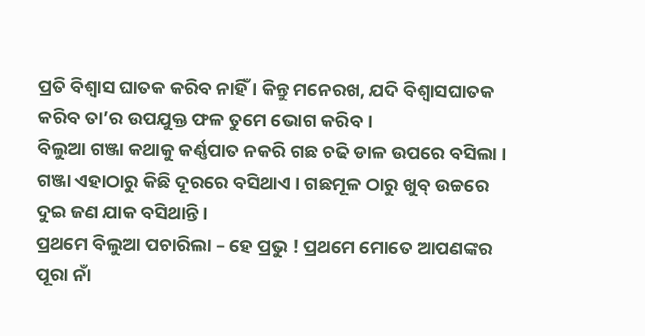ପ୍ରତି ବିଶ୍ୱାସ ଘାତକ କରିବ ନାହିଁ । କିନ୍ତୁ ମନେରଖ, ଯଦି ବିଶ୍ୱାସଘାତକ କରିବ ତା’ର ଉପଯୁକ୍ତ ଫଳ ତୁମେ ଭୋଗ କରିବ ।
ବିଲୁଆ ଗଞ୍ଜା କଥାକୁ କର୍ଣ୍ଣପାତ ନକରି ଗଛ ଚଢି ଡାଳ ଉପରେ ବସିଲା । ଗଞ୍ଜା ଏହାଠାରୁ କିଛି ଦୂରରେ ବସିଥାଏ । ଗଛମୂଳ ଠାରୁ ଖୁବ୍ ଉଚ୍ଚରେ ଦୁଇ ଜଣ ଯାକ ବସିଥାନ୍ତି ।
ପ୍ରଥମେ ବିଲୁଆ ପଚାରିଲା – ହେ ପ୍ରଭୁ ! ପ୍ରଥମେ ମୋତେ ଆପଣଙ୍କର ପୂରା ନାଁ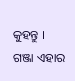କୁହନ୍ତୁ ।
ଗଞ୍ଜା ଏହାର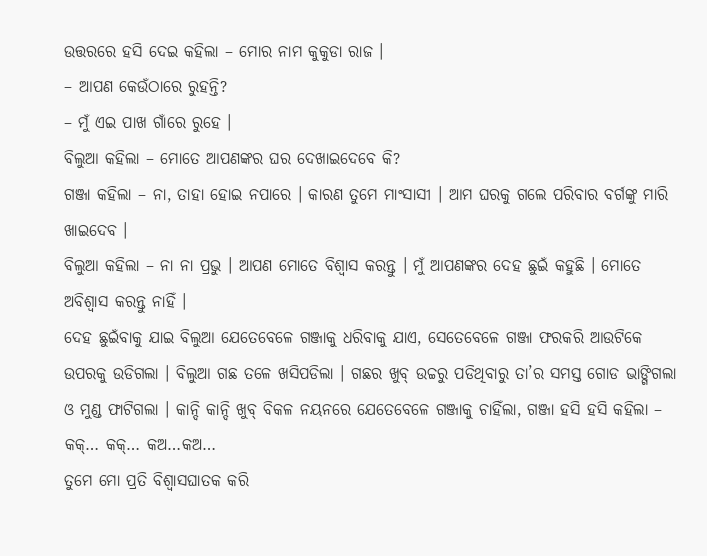ଉତ୍ତରରେ ହସି ଦେଇ କହିଲା – ମୋର ନାମ କୁକୁଡା ରାଜ ।
– ଆପଣ କେଉଁଠାରେ ରୁହନ୍ତି?
– ମୁଁ ଏଇ ପାଖ ଗାଁରେ ରୁହେ ।
ବିଲୁଆ କହିଲା – ମୋତେ ଆପଣଙ୍କର ଘର ଦେଖାଇଦେବେ କି?
ଗଞ୍ଜା କହିଲା – ନା, ତାହା ହୋଇ ନପାରେ । କାରଣ ତୁମେ ମାଂସାସୀ । ଆମ ଘରକୁ ଗଲେ ପରିବାର ବର୍ଗଙ୍କୁ ମାରି ଖାଇଦେବ ।
ବିଲୁଆ କହିଲା – ନା ନା ପ୍ରଭୁ । ଆପଣ ମୋତେ ବିଶ୍ୱାସ କରନ୍ତୁ । ମୁଁ ଆପଣଙ୍କର ଦେହ ଛୁଇଁ କହୁଛି । ମୋତେ ଅବିଶ୍ୱାସ କରନ୍ତୁ ନାହିଁ ।
ଦେହ ଛୁଇଁବାକୁ ଯାଇ ବିଲୁଆ ଯେତେବେଳେ ଗଞ୍ଜାକୁ ଧରିବାକୁ ଯାଏ, ସେତେବେଳେ ଗଞ୍ଜା ଫରକରି ଆଉଟିକେ ଉପରକୁ ଉଡିଗଲା । ବିଲୁଆ ଗଛ ତଳେ ଖସିପଡିଲା । ଗଛର ଖୁବ୍ ଉଚ୍ଚରୁ ପଡିଥିବାରୁ ତା’ର ସମସ୍ତ ଗୋଡ ଭାଙ୍ଗିଗଲା ଓ ମୁଣ୍ଡ ଫାଟିଗଲା । କାନ୍ଦି କାନ୍ଦି ଖୁବ୍ ବିକଳ ନୟନରେ ଯେତେବେଳେ ଗଞ୍ଜାକୁ ଚାହିଁଲା, ଗଞ୍ଜା ହସି ହସି କହିଲା –
କକ୍… କକ୍… କଅ…କଅ…
ତୁମେ ମୋ ପ୍ରତି ବିଶ୍ୱାସଘାତକ କରି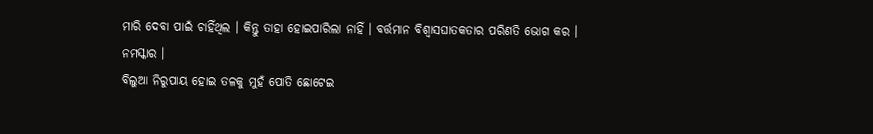ମାରି ଦେବା ପାଇଁ ଚାହିଁଥିଲ । କିନ୍ତୁ ତାହା ହୋଇପାରିଲା ନାହିଁ । ବର୍ତ୍ତମାନ ବିଶ୍ୱାସଘାତକତାର ପରିଣତି ଭୋଗ କର । ନମସ୍କାର ।
ବିଲୁଆ ନିରୁପାୟ ହୋଇ ତଳକୁ ମୁହଁ ପୋତି ଛୋଟେଇ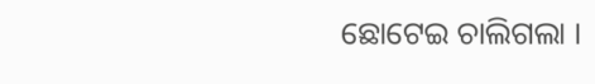ଛୋଟେଇ ଚାଲିଗଲା ।